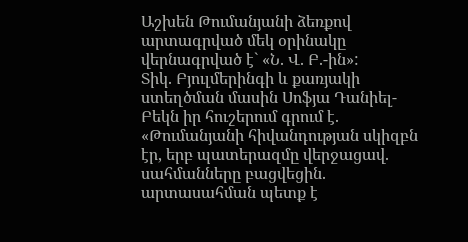Աշխեն Թումանյանի ձեռքով արտագրված մեկ օրինակը վերնագրված է` «Ն. Վ. Բ.-ին»:
Տիկ. Բյուլմերինգի և քառյակի ստեղծման մասին Սոֆյա Դանիել-Բեկն իր հուշերում գրում է. «Թումանյանի հիվանդության սկիզբն էր, երբ պատերազմը վերջացավ. սահմանները բացվեցին. արտասահման պետք է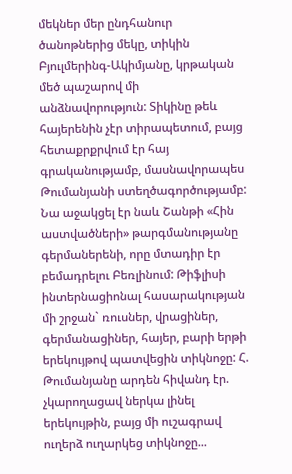մեկներ մեր ընդհանուր ծանոթներից մեկը, տիկին Բյուլմերինգ-Ակիմյանը, կրթական մեծ պաշարով մի անձնավորություն: Տիկինը թեև հայերենին չէր տիրապետում, բայց հետաքրքրվում էր հայ գրականությամբ, մասնավորապես Թումանյանի ստեղծագործությամբ: Նա աջակցել էր նաև Շանթի «Հին աստվածների» թարգմանությանը գերմաներենի, որը մտադիր էր բեմադրելու Բեռլինում: Թիֆլիսի ինտերնացիոնալ հասարակության մի շրջան` ռուսներ, վրացիներ, գերմանացիներ, հայեր, բարի երթի երեկույթով պատվեցին տիկնոջը: Հ. Թումանյանը արդեն հիվանդ էր. չկարողացավ ներկա լինել երեկույթին, բայց մի ուշագրավ ուղերձ ուղարկեց տիկնոջը...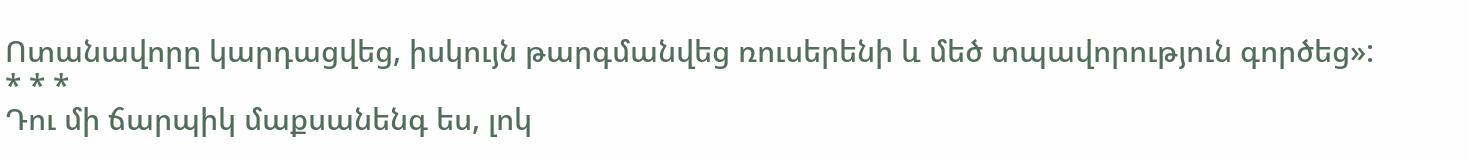Ոտանավորը կարդացվեց, իսկույն թարգմանվեց ռուսերենի և մեծ տպավորություն գործեց»:
* * *
Դու մի ճարպիկ մաքսանենգ ես, լոկ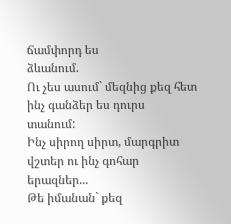ճամփորդ ես
ձևանում.
Ու չես ասում` մեզնից քեզ հետ ինչ գանձեր ես դուրս
տանում:
Ինչ սիրող սիրտ, մարգրիտ վշտեր ու ինչ գոհար
երազներ...
Թե իմանան` քեզ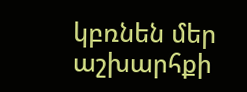կբռնեն մեր աշխարհքի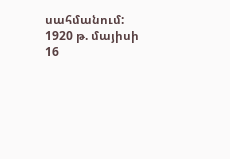սահմանում:
1920 թ. մայիսի 16